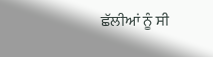ਛੱਲੀਆਂ ਨੂੰ ਸੀ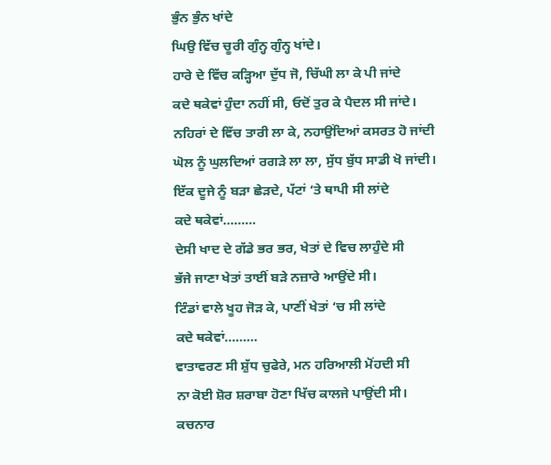ਭੁੰਨ ਭੁੰਨ ਖਾਂਦੇ
ਘਿਉ ਵਿੱਚ ਚੂਰੀ ਗੁੰਨ੍ਹ ਗੁੰਨ੍ਹ ਖਾਂਦੇ।
ਹਾਰੇ ਦੇ ਵਿੱਚ ਕੜ੍ਹਿਆ ਦੁੱਧ ਜੋ, ਚਿੱਘੀ ਲਾ ਕੇ ਪੀ ਜਾਂਦੇ
ਕਦੇ ਥਕੇਵਾਂ ਹੁੰਦਾ ਨਹੀਂ ਸੀ, ਓਦੋਂ ਤੁਰ ਕੇ ਪੈਦਲ ਸੀ ਜਾਂਦੇ।
ਨਹਿਰਾਂ ਦੇ ਵਿੱਚ ਤਾਰੀ ਲਾ ਕੇ, ਨਹਾਉਂਦਿਆਂ ਕਸਰਤ ਹੋ ਜਾਂਦੀ
ਘੋਲ ਨੂੰ ਘੁਲਦਿਆਂ ਰਗੜੇ ਲਾ ਲਾ, ਸੁੱਧ ਬੁੱਧ ਸਾਡੀ ਖੋ ਜਾਂਦੀ।
ਇੱਕ ਦੂਜੇ ਨੂੰ ਬੜਾ ਛੇੜਦੇ, ਪੱਟਾਂ ‘ਤੇ ਥਾਪੀ ਸੀ ਲਾਂਦੇ
ਕਦੇ ਥਕੇਵਾਂ………
ਦੇਸੀ ਖਾਦ ਦੇ ਗੱਡੇ ਭਰ ਭਰ, ਖੇਤਾਂ ਦੇ ਵਿਚ ਲਾਹੁੰਦੇ ਸੀ
ਭੱਜੇ ਜਾਣਾ ਖੇਤਾਂ ਤਾਈਂ ਬੜੇ ਨਜ਼ਾਰੇ ਆਉਂਦੇ ਸੀ।
ਟਿੰਡਾਂ ਵਾਲੇ ਖੂਹ ਜੋੜ ਕੇ, ਪਾਣੀਂ ਖੇਤਾਂ ‘ਚ ਸੀ ਲਾਂਦੇ
ਕਦੇ ਥਕੇਵਾਂ………
ਵਾਤਾਵਰਣ ਸੀ ਸ਼ੁੱਧ ਚੁਫੇਰੇ, ਮਨ ਹਰਿਆਲੀ ਮੋਂਹਦੀ ਸੀ
ਨਾ ਕੋਈ ਸ਼ੋਰ ਸ਼ਰਾਬਾ ਹੋਣਾ ਖਿੱਚ ਕਾਲਜੇ ਪਾਉਂਦੀ ਸੀ।
ਕਚਨਾਰ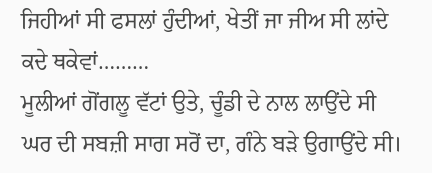ਜਿਹੀਆਂ ਸੀ ਫਸਲਾਂ ਹੁੰਦੀਆਂ, ਖੇਤੀਂ ਜਾ ਜੀਅ ਸੀ ਲਾਂਦੇ
ਕਦੇ ਥਕੇਵਾਂ………
ਮੂਲੀਆਂ ਗੋਂਗਲੂ ਵੱਟਾਂ ਉਤੇ, ਚੂੰਡੀ ਦੇ ਨਾਲ ਲਾਉਂਦੇ ਸੀ
ਘਰ ਦੀ ਸਬਜ਼ੀ ਸਾਗ ਸਰੋਂ ਦਾ, ਗੰਨੇ ਬੜੇ ਉਗਾਉਂਦੇ ਸੀ।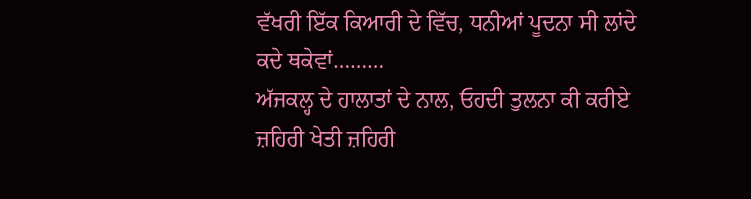ਵੱਖਰੀ ਇੱਕ ਕਿਆਰੀ ਦੇ ਵਿੱਚ, ਧਨੀਆਂ ਪੂਦਨਾ ਸੀ ਲਾਂਦੇ
ਕਦੇ ਥਕੇਵਾਂ………
ਅੱਜਕਲ੍ਹ ਦੇ ਹਾਲਾਤਾਂ ਦੇ ਨਾਲ, ਓਹਦੀ ਤੁਲਨਾ ਕੀ ਕਰੀਏ
ਜ਼ਹਿਰੀ ਖੇਤੀ ਜ਼ਹਿਰੀ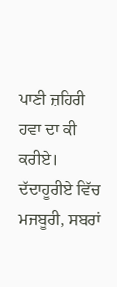ਪਾਣੀ ਜ਼ਹਿਰੀ ਹਵਾ ਦਾ ਕੀ ਕਰੀਏ।
ਦੱਦਾਹੂਰੀਏ ਵਿੱਚ ਮਜਬੂਰੀ, ਸਬਰਾਂ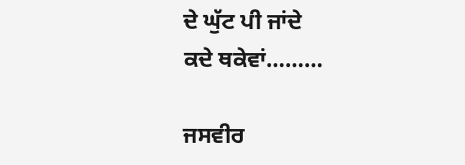ਦੇ ਘੁੱਟ ਪੀ ਜਾਂਦੇ
ਕਦੇ ਥਕੇਵਾਂ………

ਜਸਵੀਰ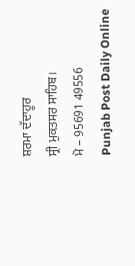ਸ਼ਰਮਾ ਦੱਦਾਹੂਰ
ਸ੍ਰੀ ਮੁਕਤਸਰ ਸਾਹਿਬ।
ਮੋ – 95691 49556
Punjab Post Daily Online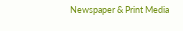Newspaper & Print Media